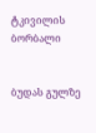ტკივილის ბორბალი


ბუდას გულზე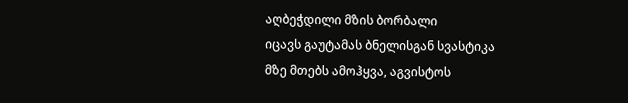აღბეჭდილი მზის ბორბალი
იცავს გაუტამას ბნელისგან სვასტიკა
მზე მთებს ამოჰყვა, აგვისტოს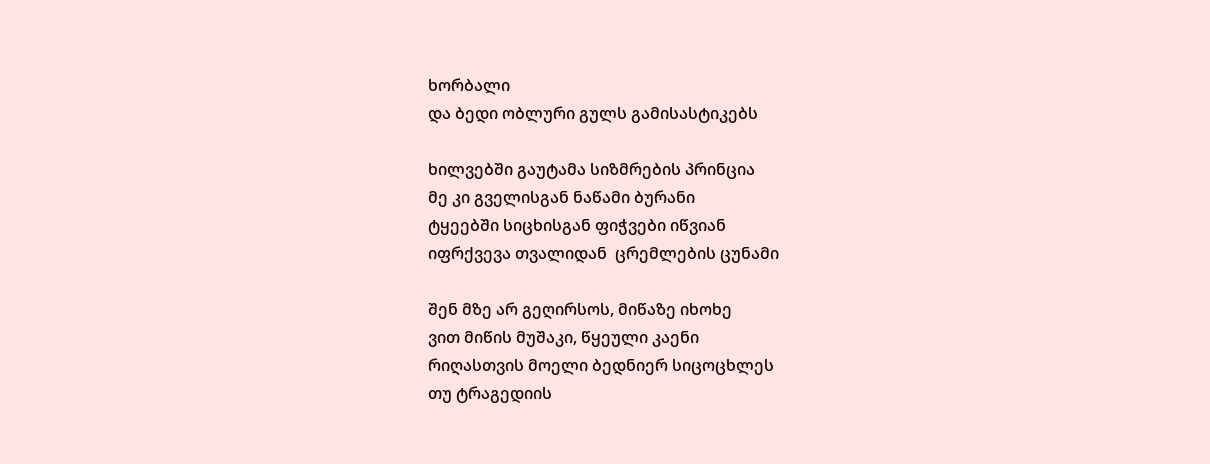ხორბალი
და ბედი ობლური გულს გამისასტიკებს

ხილვებში გაუტამა სიზმრების პრინცია
მე კი გველისგან ნაწამი ბურანი
ტყეებში სიცხისგან ფიჭვები იწვიან
იფრქვევა თვალიდან  ცრემლების ცუნამი

შენ მზე არ გეღირსოს, მიწაზე იხოხე
ვით მიწის მუშაკი, წყეული კაენი
რიღასთვის მოელი ბედნიერ სიცოცხლეს
თუ ტრაგედიის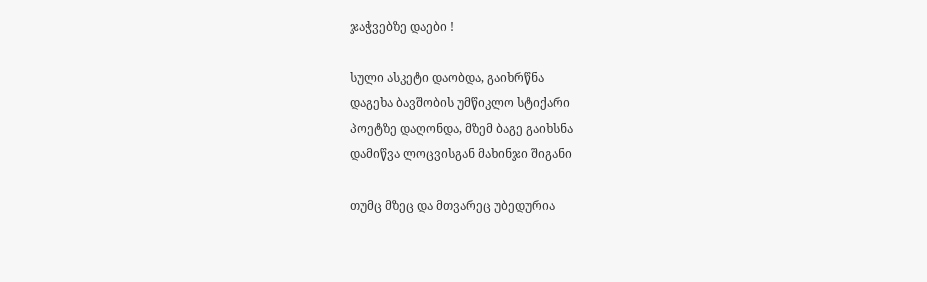ჯაჭვებზე დაები !

სული ასკეტი დაობდა, გაიხრწნა
დაგეხა ბავშობის უმწიკლო სტიქარი
პოეტზე დაღონდა, მზემ ბაგე გაიხსნა
დამიწვა ლოცვისგან მახინჯი შიგანი

თუმც მზეც და მთვარეც უბედურია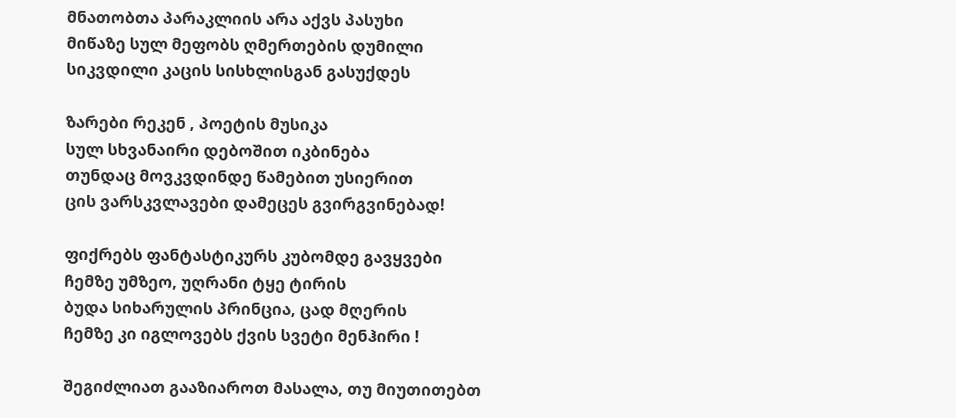მნათობთა პარაკლიის არა აქვს პასუხი
მიწაზე სულ მეფობს ღმერთების დუმილი
სიკვდილი კაცის სისხლისგან გასუქდეს

ზარები რეკენ , პოეტის მუსიკა
სულ სხვანაირი დებოშით იკბინება
თუნდაც მოვკვდინდე წამებით უსიერით
ცის ვარსკვლავები დამეცეს გვირგვინებად!

ფიქრებს ფანტასტიკურს კუბომდე გავყვები
ჩემზე უმზეო, უღრანი ტყე ტირის
ბუდა სიხარულის პრინცია, ცად მღერის
ჩემზე კი იგლოვებს ქვის სვეტი მენჰირი !

შეგიძლიათ გააზიაროთ მასალა, თუ მიუთითებთ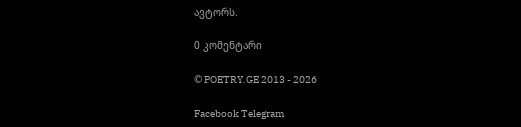ავტორს.

0 კომენტარი

© POETRY.GE 2013 - 2026

Facebook Telegram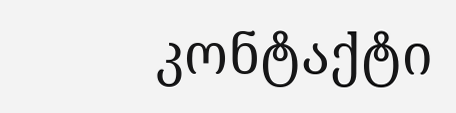კონტაქტი